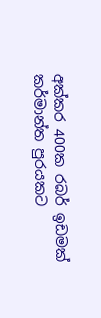අක්කර 400ක රබර් ඉඩමක් කර්මාන්ත පුරයකට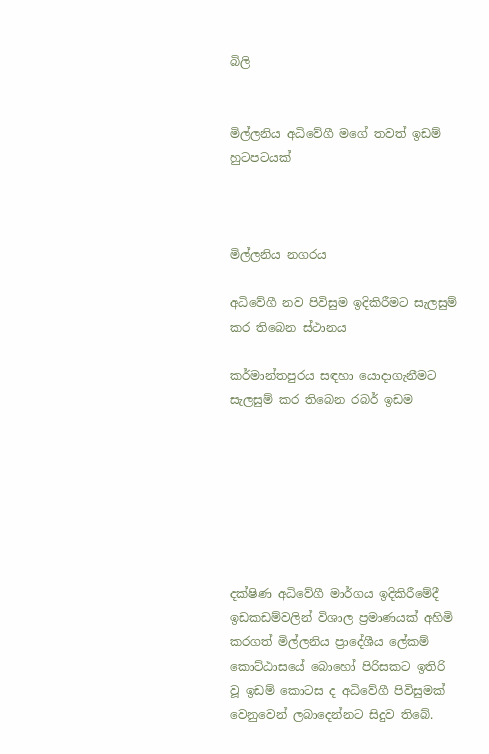බිලි


මිල්ලනිය අධිවේගී මගේ තවත් ඉඩම් හුටපටයක්



මිල්ලනිය නගරය

අධිවේගී නව පිවිසුම ඉදිකිරීමට සැලසුම් කර තිබෙන ස්ථානය

කර්මාන්තපුරය සඳහා යොදාගැනීමට සැලසුම් කර තිබෙන රබර් ඉඩම







දක්ෂිණ අධිවේගී මාර්ගය ඉදිකිරීමේදී ඉඩකඩම්වලින් විශාල ප්‍රමාණයක් අහිමි කරගත් මිල්ලනිය ප්‍රාදේශීය ලේකම් කොට්ඨාසයේ බොහෝ පිරිසකට ඉතිරි වූ ඉඩම් කොටස ද අධිවේගී පිවිසුමක් වෙනුවෙන් ලබාදෙන්නට සිදුව තිබේ.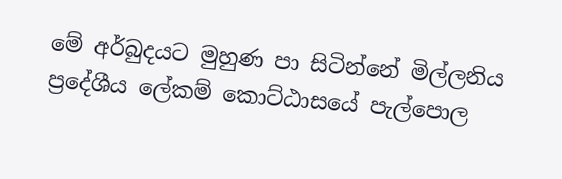මේ අර්බුදයට මුහුණ පා සිටින්නේ මිල්ලනිය ප්‍රදේශීය ලේකම් කොට්ඨාසයේ පැල්පොල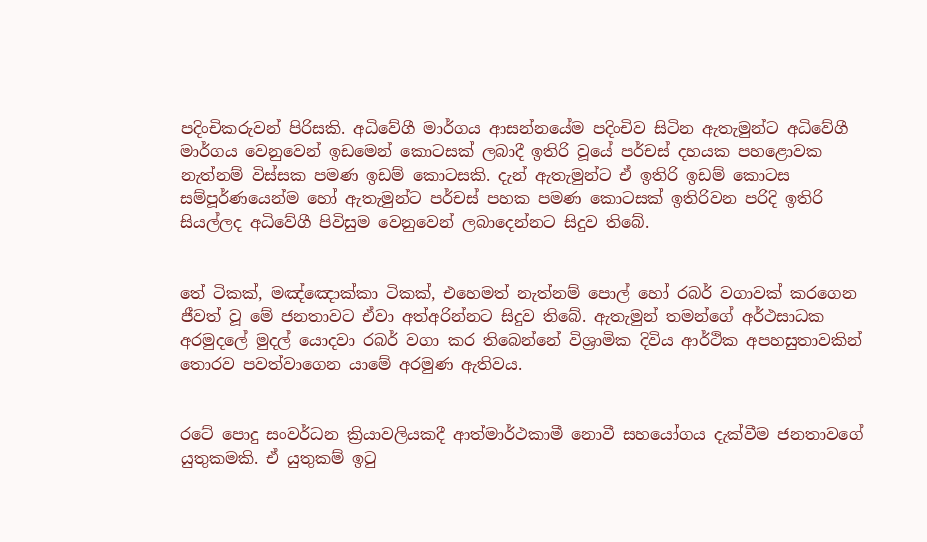පදිංචිකරුවන් පිරිසකි. අධිවේගී මාර්ගය ආසන්නයේම පදිංචිව සිටින ඇතැමුන්ට අධිවේගී මාර්ගය වෙනුවෙන් ඉඩමෙන් කොටසක් ලබාදී ඉතිරි වූයේ පර්චස් දහයක පහළොවක නැත්නම් විස්සක පමණ ඉඩම් කොටසකි. දැන් ඇතැමුන්ට ඒ ඉතිරි ඉඩම් කොටස සම්පූර්ණයෙන්ම හෝ ඇතැමුන්ට පර්චස් පහක පමණ කොටසක් ඉතිරිවන පරිදි ඉතිරි සියල්ලද අධිවේගී පිවිසුම වෙනුවෙන් ලබාදෙන්නට සිදුව තිබේ.


තේ ටිකක්, මඤ්ඤොක්කා ටිකක්, එහෙමත් නැත්නම් පොල් හෝ රබර් වගාවක් කරගෙන ජීවත් වූ මේ ජනතාවට ඒවා අත්අරින්නට සිදුව තිබේ. ඇතැමුන් තමන්ගේ අර්ථසාධක අරමුදලේ මුදල් යොදවා රබර් වගා කර තිබෙන්නේ විශ්‍රාමික දිවිය ආර්ථික අපහසුතාවකින් තොරව පවත්වාගෙන යාමේ අරමුණ ඇතිවය.


රටේ පොදු සංවර්ධන ක්‍රියාවලියකදී ආත්මාර්ථකාමී නොවී සහයෝගය දැක්වීම ජනතාවගේ යුතුකමකි. ඒ යුතුකම් ඉටු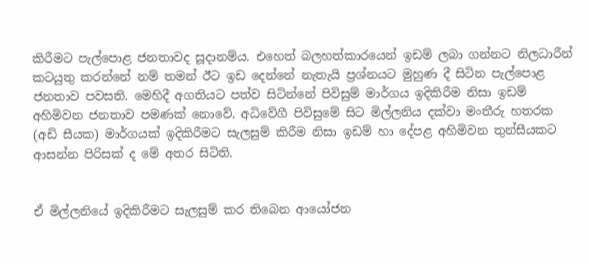කිරීමට පැල්පොළ ජනතාවද සූදානම්ය. එහෙත් බලහත්කාරයෙන් ඉඩම් ලබා ගන්නට නිලධාරීන් කටයුතු කරන්නේ නම් තමන් ඊට ඉඩ දෙන්නේ නැතැයි ප්‍රශ්නයට මුහුණ දී සිටින පැල්පොළ ජනතාව පවසති. මෙහිදී අගතියට පත්ව සිටින්නේ පිවිසුම් මාර්ගය ඉදිකිරීම නිසා ඉඩම් අහිමිවන ජනතාව පමණක් නොවේ. අධිවේගී පිවිසුමේ සිට මිල්ලනිය දක්වා මංතීරු හතරක (අඩි සීයක) මාර්ගයක් ඉදිකිරීමට සැලසුම් කිරීම නිසා ඉඩම් හා දේපළ අහිමිවන තුන්සීයකට ආසන්න පිරිසක් ද මේ අතර සිටිති.


ඒ මිල්ලනියේ ඉදිකිරීමට සැලසුම් කර තිබෙන ආයෝජන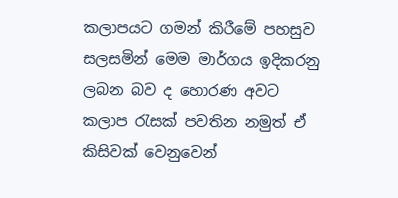කලාපයට ගමන් කිරීමේ පහසුව සලසමින් මෙම මාර්ගය ඉදිකරනු ලබන බව ද හොරණ අවට කලාප රැසක් පවතින නමුත් ඒ කිසිවක් වෙනුවෙන්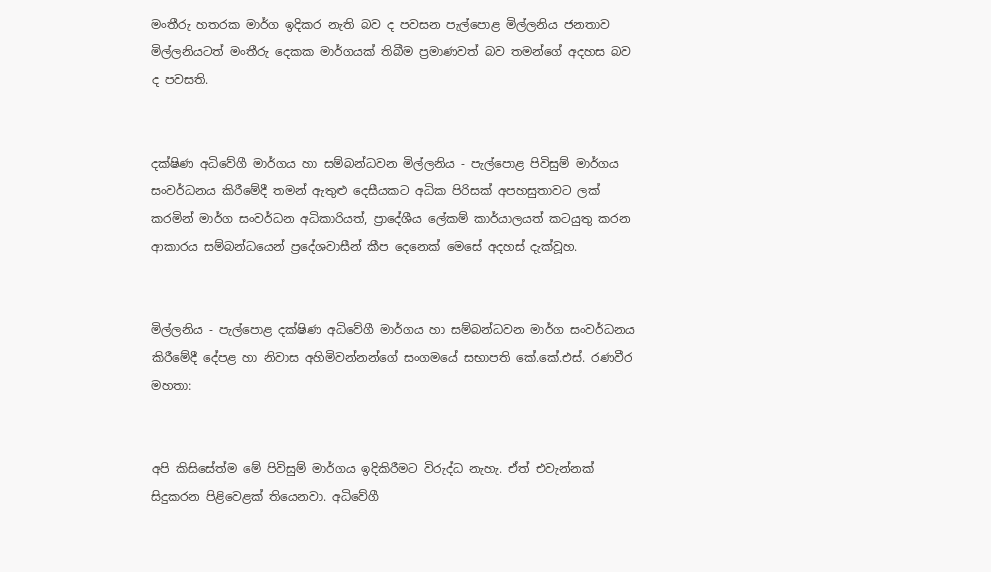මංතීරු හතරක මාර්ග ඉදිකර නැති බව ද පවසන පැල්පොළ මිල්ලනිය ජනතාව මිල්ලනියටත් මංතීරු දෙකක මාර්ගයක් තිබීම ප්‍රමාණවත් බව තමන්ගේ අදහස බව ද පවසති.


දක්ෂිණ අධිවේගී මාර්ගය හා සම්බන්ධවන මිල්ලනිය - පැල්පොළ පිවිසුම් මාර්ගය සංවර්ධනය කිරීමේදී තමන් ඇතුළු දෙසීයකට අධික පිරිසක් අපහසුතාවට ලක් කරමින් මාර්ග සංවර්ධන අධිකාරියත්, ප්‍රාදේශීය ලේකම් කාර්යාලයත් කටයුතු කරන ආකාරය සම්බන්ධයෙන් ප්‍රදේශවාසීන් කීප දෙනෙක් මෙසේ අදහස් දැක්වූහ.


මිල්ලනිය - පැල්පොළ දක්ෂිණ අධිවේගී මාර්ගය හා සම්බන්ධවන මාර්ග සංවර්ධනය කිරීමේදී දේපළ හා නිවාස අහිමිවන්නන්ගේ සංගමයේ සභාපති කේ.කේ.එස්. රණවීර මහතා:


අපි කිසිසේත්ම මේ පිවිසුම් මාර්ගය ඉදිකිරීමට විරුද්ධ නැහැ. ඒත් එවැන්නක් සිදුකරන පිළිවෙළක් තියෙනවා. අධිවේගී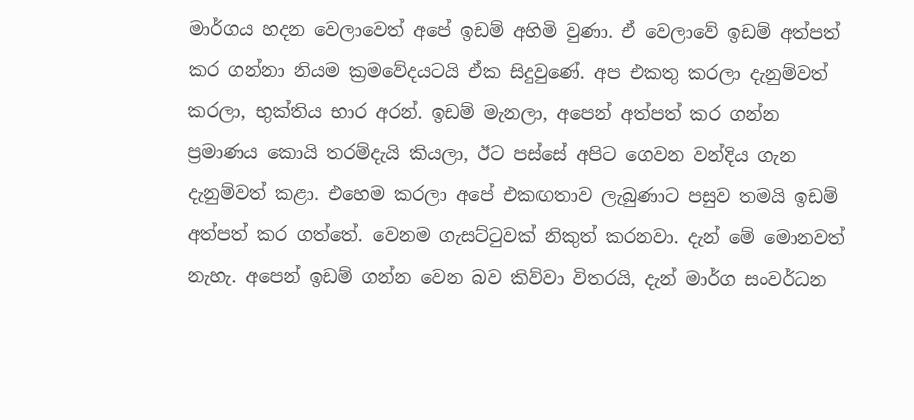මාර්ගය හදන වෙලාවෙත් අපේ ඉඩම් අහිමි වුණා. ඒ වෙලාවේ ඉඩම් අත්පත් කර ගන්නා නියම ක්‍රමවේදයටයි ඒක සිදුවුණේ. අප එකතු කරලා දැනුම්වත් කරලා, භුක්තිය භාර අරන්. ඉඩම් මැනලා, අපෙන් අත්පත් කර ගන්න ප්‍රමාණය කොයි තරම්දැයි කියලා, ඊට පස්සේ අපිට ගෙවන වන්දිය ගැන දැනුම්වත් කළා. එහෙම කරලා අපේ එකඟතාව ලැබුණාට පසුව තමයි ඉඩම් අත්පත් කර ගත්තේ. වෙනම ගැසට්ටුවක් නිකුත් කරනවා. දැන් මේ මොනවත් නැහැ. අපෙන් ඉඩම් ගන්න වෙන බව කිව්වා විතරයි, දැන් මාර්ග සංවර්ධන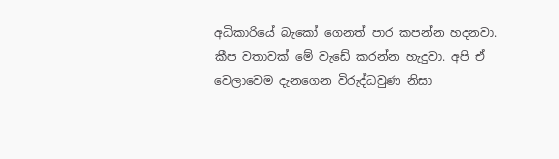අධිකාරියේ බැකෝ ගෙනත් පාර කපන්න හදනවා. කීප වතාවක් මේ වැඩේ කරන්න හැදුවා. අපි ඒ වෙලාවෙම දැනගෙන විරුද්ධවුණ නිසා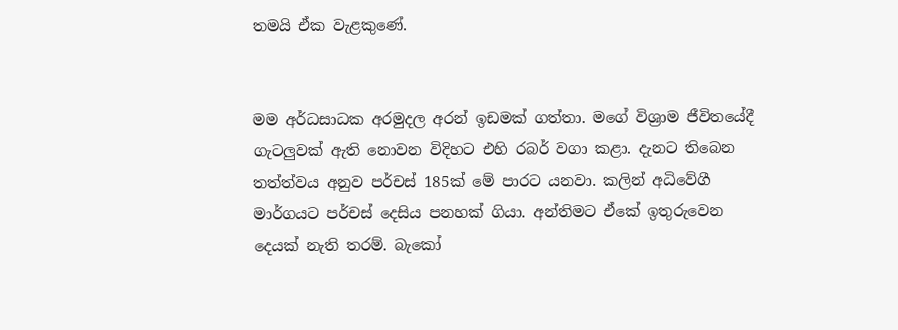තමයි ඒක වැළකුණේ.


මම අර්ධසාධක අරමුදල අරන් ඉඩමක් ගත්තා. මගේ විශ්‍රාම ජීවිතයේදී ගැටලුවක් ඇති නොවන විදිහට එහි රබර් වගා කළා. දැනට තිබෙන තත්ත්වය අනුව පර්චස් 185ක් මේ පාරට යනවා. කලින් අධිවේගී මාර්ගයට පර්චස් දෙසිය පනහක් ගියා. අන්තිමට ඒකේ ඉතුරුවෙන දෙයක් නැති තරම්. බැකෝ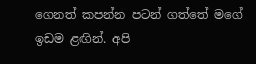ගෙනත් කපන්න පටන් ගත්තේ මගේ ඉඩම ළඟින්. අපි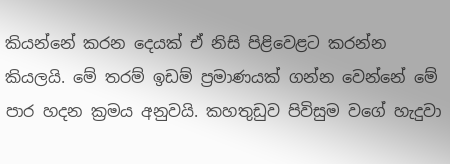කියන්නේ කරන දෙයක් ඒ නිසි පිළිවෙළට කරන්න කියලයි. මේ තරම් ඉඩම් ප්‍රමාණයක් ගන්න වෙන්නේ මේ පාර හදන ක්‍රමය අනුවයි. කහතුඩුව පිවිසුම වගේ හැදුවා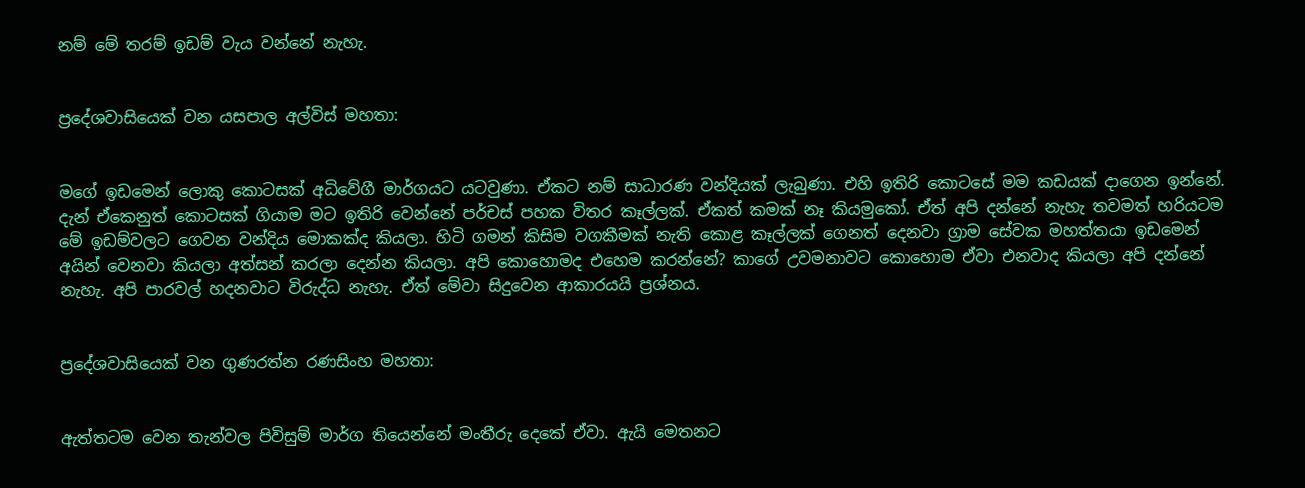නම් මේ තරම් ඉඩම් වැය වන්නේ නැහැ.


ප්‍රදේශවාසියෙක් වන යසපාල අල්විස් මහතා:


මගේ ඉඩමෙන් ලොකු කොටසක් අධිවේගී මාර්ගයට යටවුණා. ඒකට නම් සාධාරණ වන්දියක් ලැබුණා. එහි ඉතිරි කොටසේ මම කඩයක් දාගෙන ඉන්නේ. දැන් ඒකෙනුත් කොටසක් ගියාම මට ඉතිරි වෙන්නේ පර්චස් පහක විතර කෑල්ලක්. ඒකත් කමක් නෑ කියමුකෝ. ඒත් අපි දන්නේ නැහැ තවමත් හරියටම මේ ඉඩම්වලට ගෙවන වන්දිය මොකක්ද කියලා. හිටි ගමන් කිසිම වගකීමක් නැති කොළ කෑල්ලක් ගෙනත් දෙනවා ග්‍රාම සේවක මහත්තයා ඉඩමෙන් අයින් වෙනවා කියලා අත්සන් කරලා දෙන්න කියලා. අපි කොහොමද එහෙම කරන්නේ? කාගේ උවමනාවට කොහොම ඒවා එනවාද කියලා අපි දන්නේ නැහැ. අපි පාරවල් හදනවාට විරුද්ධ නැහැ. ඒත් මේවා සිදුවෙන ආකාරයයි ප්‍රශ්නය.


ප්‍රදේශවාසියෙක් වන ගුණරත්න රණසිංහ මහතා:


ඇත්තටම වෙන තැන්වල පිවිසුම් මාර්ග තියෙන්නේ මංතීරු දෙකේ ඒවා. ඇයි මෙතනට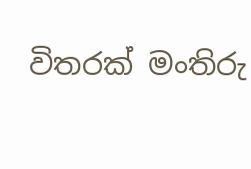විතරක් මංතිරු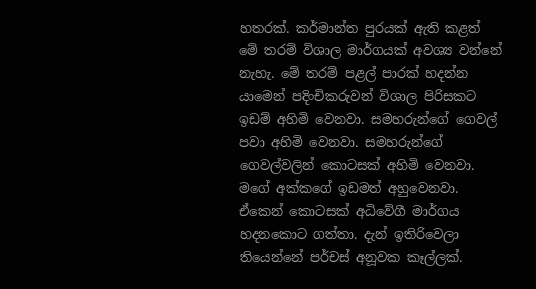හතරක්. කර්මාන්ත පුරයක් ඇති කළත් මේ තරම් විශාල මාර්ගයක් අවශ්‍ය වන්නේ නැහැ. මේ තරම් පළල් පාරක් හදන්න යාමෙන් පදිංචිකරුවන් විශාල පිරිසකට ඉඩම් අහිමි වෙනවා. සමහරුන්ගේ ගෙවල් පවා අහිමි වෙනවා. සමහරුන්ගේ ගෙවල්වලින් කොටසක් අහිමි වෙනවා. මගේ අක්කගේ ඉඩමත් අහුවෙනවා. ඒකෙන් කොටසක් අධිවේගී මාර්ගය හදනකොට ගත්තා. දැන් ඉතිරිවෙලා තියෙන්නේ පර්චස් අනූවක කෑල්ලක්.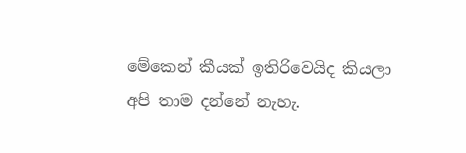මේකෙන් කීයක් ඉතිරිවෙයිද කියලා අපි තාම දන්නේ නැහැ.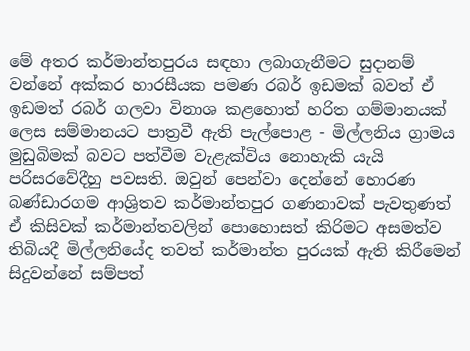මේ අතර කර්මාන්තපුරය සඳහා ලබාගැනීමට සුදානම් වන්නේ අක්කර හාරසීයක පමණ රබර් ඉඩමක් බවත් ඒ ඉඩමත් රබර් ගලවා විනාශ කළහොත් හරිත ගම්මානයක් ලෙස සම්මානයට පාත්‍රවී ඇති පැල්පොළ - මිල්ලනිය ග්‍රාමය මුඩුබිමක් බවට පත්වීම වැළැක්විය නොහැකි යැයි පරිසරවේදීහු පවසති. ඔවුන් පෙන්වා දෙන්නේ හොරණ බණ්ඩාරගම ආශ්‍රිතව කර්මාන්තපුර ගණනාවක් පැවතුණත් ඒ කිසිවක් කර්මාන්තවලින් පොහොසත් කිරිමට අසමත්ව තිබියදී මිල්ලනියේද තවත් කර්මාන්ත පුරයක් ඇති කිරීමෙන් සිදුවන්නේ සම්පත්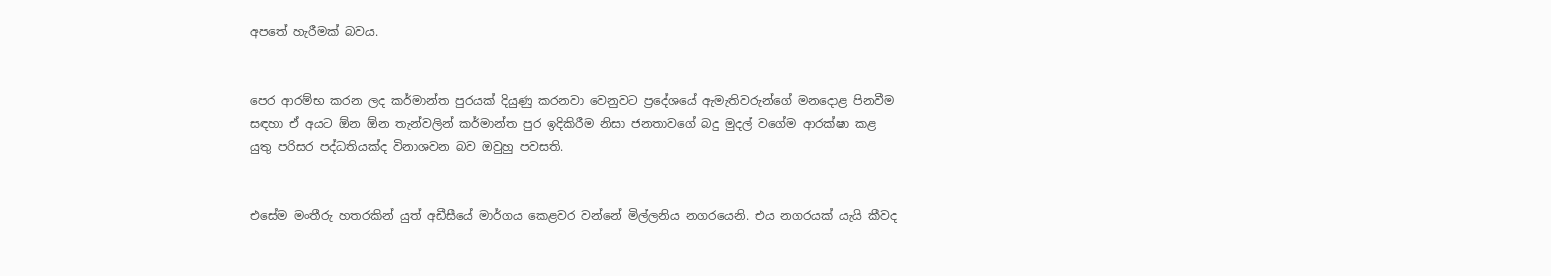අපතේ හැරීමක් බවය.


පෙර ආරම්භ කරන ලද කර්මාන්ත පුරයක් දියුණු කරනවා වෙනුවට ප්‍රදේශයේ ඇමැතිවරුන්ගේ මනදොළ පිනවීම සඳහා ඒ අයට ඕන ඕන තැන්වලින් කර්මාන්ත පුර ඉදිකිරීම නිසා ජනතාවගේ බදු මුදල් වගේම ආරක්ෂා කළ යුතු පරිසර පද්ධතියක්ද විනාශවන බව ඔවුහු පවසති.


එසේම මංතීරු හතරකින් යුත් අඩීසීයේ මාර්ගය කෙළවර වන්නේ මිල්ලනිය නගරයෙනි. එය නගරයක් යැයි කීවද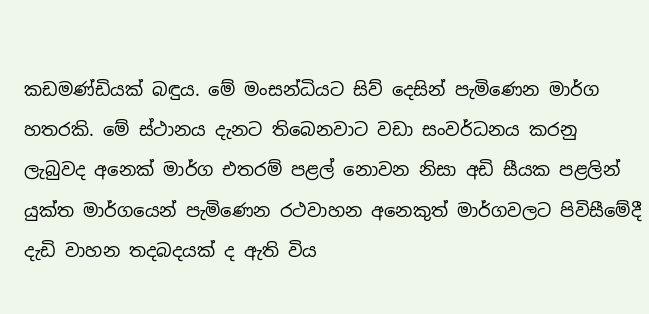කඩමණ්ඩියක් බඳුය. මේ මංසන්ධියට සිව් දෙසින් පැමිණෙන මාර්ග හතරකි. මේ ස්ථානය දැනට තිබෙනවාට වඩා සංවර්ධනය කරනු ලැබුවද අනෙක් මාර්ග එතරම් පළල් නොවන නිසා අඩි සීයක පළලින් යුක්ත මාර්ගයෙන් පැමිණෙන රථවාහන අනෙකුත් මාර්ගවලට පිවිසීමේදී දැඩි වාහන තදබදයක් ද ඇති විය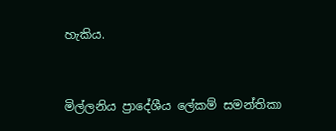හැකිය.


මිල්ලනිය ප්‍රාදේශීය ලේකම් සමන්තිකා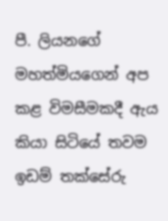පී. ලියනගේ මහත්මියගෙන් අප කළ විමසීමකදී ඇය කියා සිටියේ තවම ඉඩම් තක්සේරු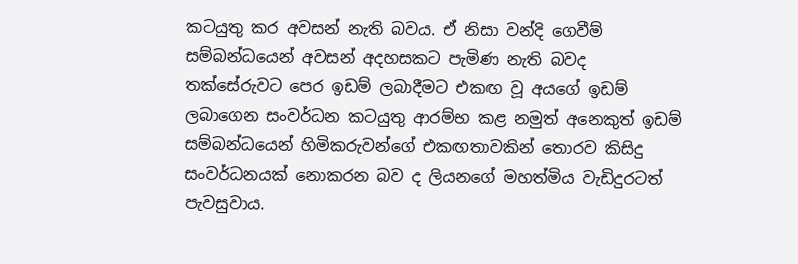කටයුතු කර අවසන් නැති බවය. ඒ නිසා වන්දි ගෙවීම් සම්බන්ධයෙන් අවසන් අදහසකට පැමිණ නැති බවද තක්සේරුවට පෙර ඉඩම් ලබාදීමට එකඟ වූ අයගේ ඉඩම් ලබාගෙන සංවර්ධන කටයුතු ආරම්භ කළ නමුත් අනෙකුත් ඉඩම් සම්බන්ධයෙන් හිමිකරුවන්ගේ එකඟතාවකින් තොරව කිසිදු සංවර්ධනයක් නොකරන බව ද ලියනගේ මහත්මිය වැඩිදුරටත් පැවසුවාය.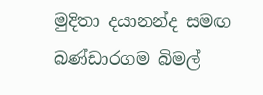මුදිතා දයානන්ද සමඟ
බණ්ඩාරගම බිමල්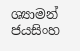ශ්‍යාමන් ජයසිංහ